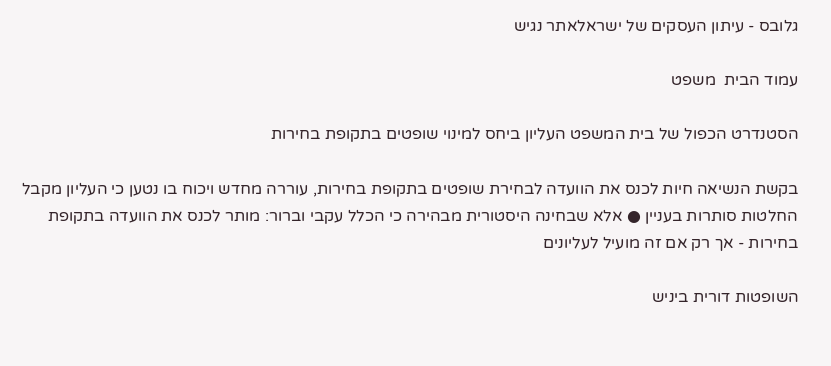גלובס - עיתון העסקים של ישראלאתר נגיש

עמוד הבית  משפט

הסטנדרט הכפול של בית המשפט העליון ביחס למינוי שופטים בתקופת בחירות

בקשת הנשיאה חיות לכנס את הוועדה לבחירת שופטים בתקופת בחירות, עוררה מחדש ויכוח בו נטען כי העליון מקבל החלטות סותרות בעניין ● אלא שבחינה היסטורית מבהירה כי הכלל עקבי וברור: מותר לכנס את הוועדה בתקופת בחירות - אך רק אם זה מועיל לעליונים

השופטות דורית ביניש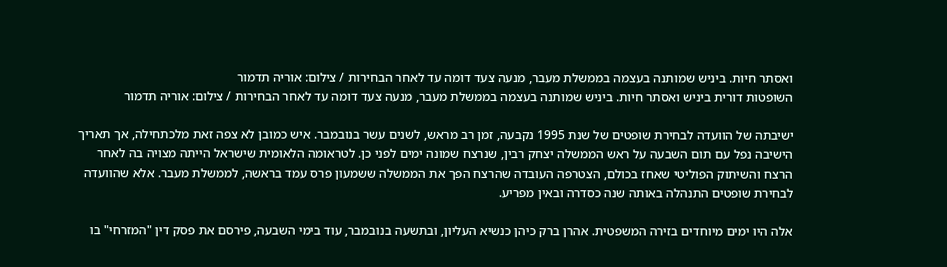ואסתר חיות. ביניש שמותנה בעצמה בממשלת מעבר, מנעה צעד דומה עד לאחר הבחירות / צילום: אוריה תדמור
השופטות דורית ביניש ואסתר חיות. ביניש שמותנה בעצמה בממשלת מעבר, מנעה צעד דומה עד לאחר הבחירות / צילום: אוריה תדמור

ישיבתה של הוועדה לבחירת שופטים של שנת 1995 נקבעה, זמן רב מראש, לשנים עשר בנובמבר. איש כמובן לא צפה זאת מלכתחילה, אך תאריך הישיבה נפל עם תום השבעה על ראש הממשלה יצחק רבין, שנרצח שמונה ימים לפני כן. לטראומה הלאומית שישראל הייתה מצויה בה לאחר הרצח והשיתוק הפוליטי שאחז בכולם, הצטרפה העובדה שהרצח הפך את הממשלה ששמעון פרס עמד בראשה, לממשלת מעבר. אלא שהוועדה לבחירת שופטים התנהלה באותה שנה כסדרה ובאין מפריע.

אלה היו ימים מיוחדים בזירה המשפטית. אהרן ברק כיהן כנשיא העליון, ובתשעה בנובמבר, עוד בימי השבעה, פירסם את פסק דין "המזרחי" בו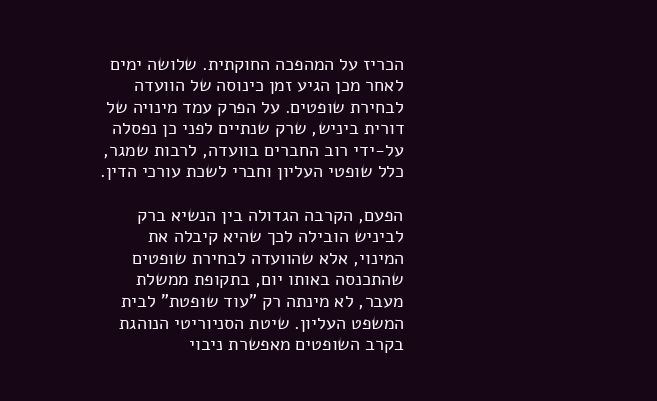הכריז על המהפכה החוקתית. שלושה ימים לאחר מכן הגיע זמן כינוסה של הוועדה לבחירת שופטים. על הפרק עמד מינויה של דורית ביניש, שרק שנתיים לפני כן נפסלה על-ידי רוב החברים בוועדה, לרבות שמגר, כלל שופטי העליון וחברי לשכת עורכי הדין.

הפעם, הקרבה הגדולה בין הנשיא ברק לביניש הובילה לכך שהיא קיבלה את המינוי, אלא שהוועדה לבחירת שופטים שהתכנסה באותו יום, בתקופת ממשלת מעבר, לא מינתה רק "עוד שופטת" לבית המשפט העליון. שיטת הסניוריטי הנוהגת בקרב השופטים מאפשרת ניבוי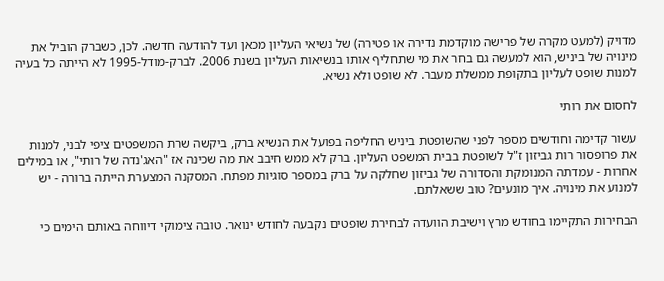מדויק (למעט מקרה של פרישה מוקדמת נדירה או פטירה) של נשיאי העליון מכאן ועד להודעה חדשה. לכן, כשברק הוביל את מינויה של ביניש, הוא למעשה גם בחר את מי שתחליף אותו בנשיאות העליון בשנת 2006. לברק-מודל-1995 לא הייתה כל בעיה למנות שופט לעליון בתקופת ממשלת מעבר. לא שופט ולא נשיא.

לחסום את רותי

עשור קדימה וחודשים מספר לפני שהשופטת ביניש החליפה בפועל את הנשיא ברק, ביקשה שרת המשפטים ציפי לבני, למנות את פרופסור רות גביזון ז"ל לשופטת בבית המשפט העליון. ברק לא ממש חיבב את מה שכינה אז "האג'נדה של רותי", או במילים אחרות - עמדתה המנומקת והסדורה של גביזון שחלקה על ברק במספר סוגיות מפתח. המסקנה המצערת הייתה ברורה - יש למנוע את מינויה. איך מונעים? טוב ששאלתם.

הבחירות התקיימו בחודש מרץ וישיבת הוועדה לבחירת שופטים נקבעה לחודש ינואר. טובה צימוקי דיווחה באותם הימים כי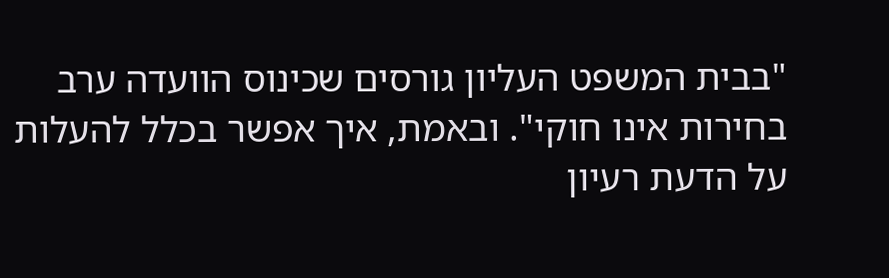"בבית המשפט העליון גורסים שכינוס הוועדה ערב בחירות אינו חוקי". ובאמת, איך אפשר בכלל להעלות על הדעת רעיון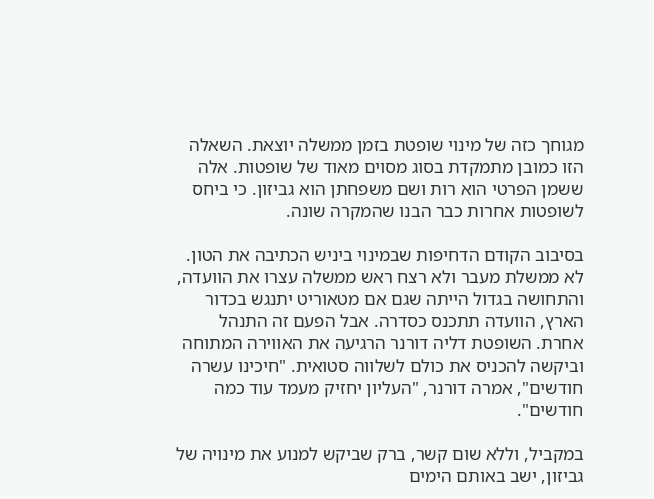מגוחך כזה של מינוי שופטת בזמן ממשלה יוצאת. השאלה הזו כמובן מתמקדת בסוג מסוים מאוד של שופטות. אלה ששמן הפרטי הוא רות ושם משפחתן הוא גביזון. כי ביחס לשופטות אחרות כבר הבנו שהמקרה שונה.

בסיבוב הקודם הדחיפות שבמינוי ביניש הכתיבה את הטון. לא ממשלת מעבר ולא רצח ראש ממשלה עצרו את הוועדה, והתחושה בגדול הייתה שגם אם מטאוריט יתנגש בכדור הארץ, הוועדה תתכנס כסדרה. אבל הפעם זה התנהל אחרת. השופטת דליה דורנר הרגיעה את האווירה המתוחה וביקשה להכניס את כולם לשלווה סטואית. "חיכינו עשרה חודשים", אמרה דורנר, "העליון יחזיק מעמד עוד כמה חודשים".

במקביל, וללא שום קשר, ברק שביקש למנוע את מינויה של גביזון, ישב באותם הימים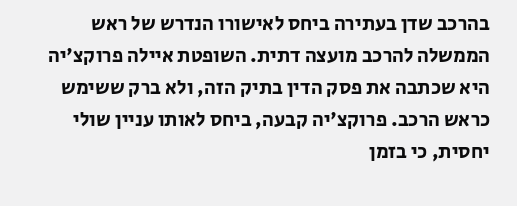בהרכב שדן בעתירה ביחס לאישורו הנדרש של ראש הממשלה להרכב מועצה דתית. השופטת איילה פרוקצ'יה היא שכתבה את פסק הדין בתיק הזה, ולא ברק ששימש כראש הרכב. פרוקצ'יה קבעה, ביחס לאותו עניין שולי יחסית, כי בזמן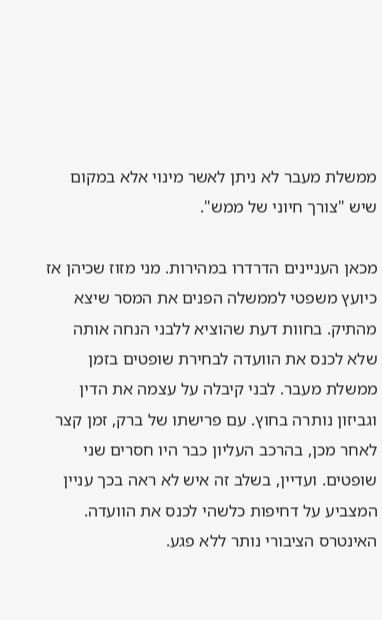ממשלת מעבר לא ניתן לאשר מינוי אלא במקום שיש "צורך חיוני של ממש".

מכאן העניינים הדרדרו במהירות. מני מזוז שכיהן אז כיועץ משפטי לממשלה הפנים את המסר שיצא מהתיק. בחוות דעת שהוציא ללבני הנחה אותה שלא לכנס את הוועדה לבחירת שופטים בזמן ממשלת מעבר. לבני קיבלה על עצמה את הדין וגביזון נותרה בחוץ. עם פרישתו של ברק, זמן קצר לאחר מכן, בהרכב העליון כבר היו חסרים שני שופטים. ועדיין, בשלב זה איש לא ראה בכך עניין המצביע על דחיפות כלשהי לכנס את הוועדה. האינטרס הציבורי נותר ללא פגע.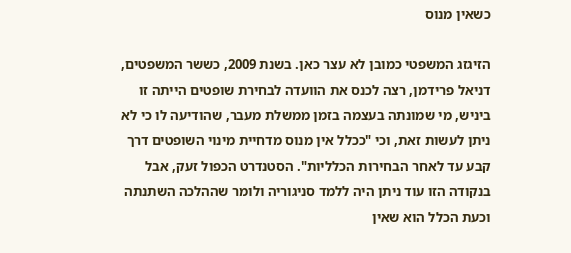כשאין מנוס

הזיגזג המשפטי כמובן לא עצר כאן. בשנת 2009, כששר המשפטים, דניאל פרידמן, רצה לכנס את הוועדה לבחירת שופטים הייתה זו ביניש, מי שמונתה בעצמה בזמן ממשלת מעבר, שהודיעה לו כי לא ניתן לעשות זאת, וכי "ככלל אין מנוס מדחיית מינוי השופטים דרך קבע עד לאחר הבחירות הכלליות". הסטנדרט הכפול זעק, אבל בנקודה הזו עוד ניתן היה ללמד סניגוריה ולומר שההלכה השתנתה וכעת הכלל הוא שאין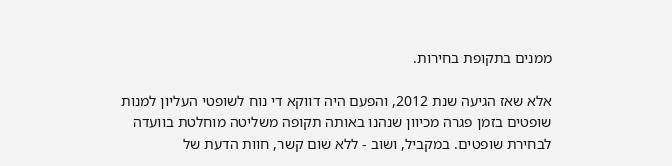ממנים בתקופת בחירות.

אלא שאז הגיעה שנת 2012, והפעם היה דווקא די נוח לשופטי העליון למנות שופטים בזמן פגרה מכיוון שנהנו באותה תקופה משליטה מוחלטת בוועדה לבחירת שופטים. במקביל, ושוב - ללא שום קשר, חוות הדעת של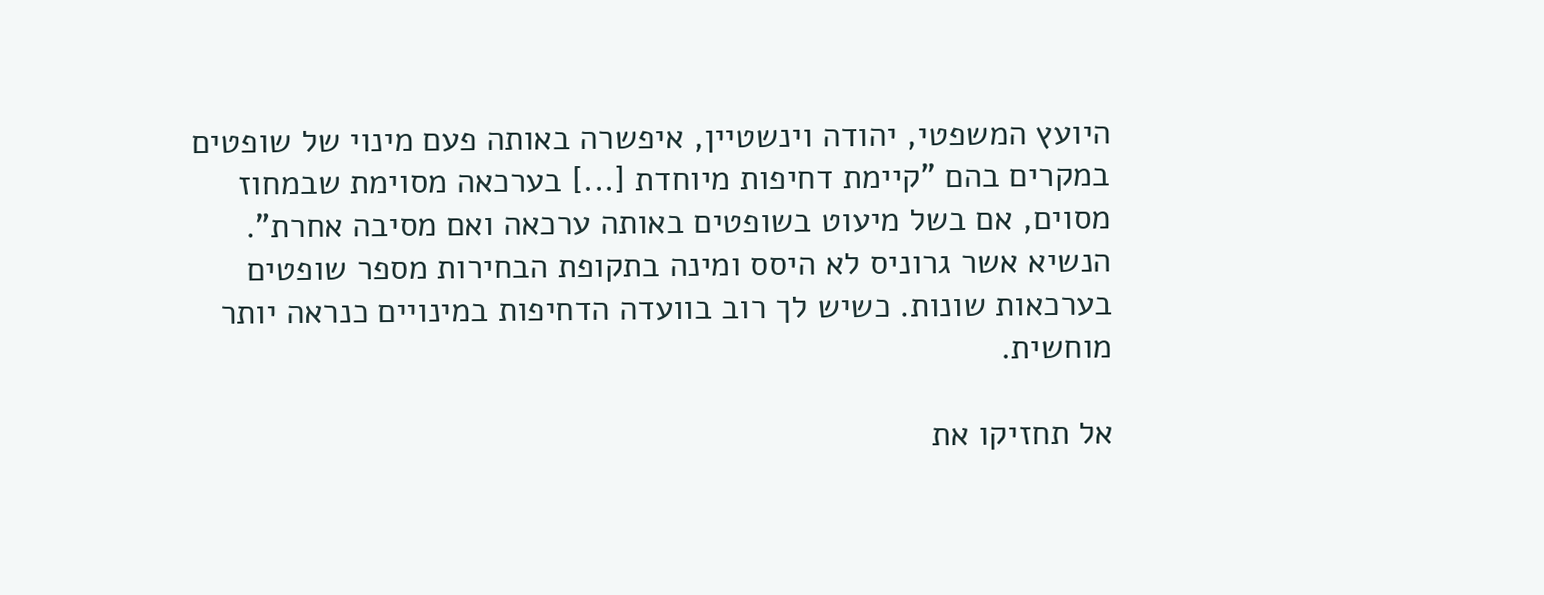היועץ המשפטי, יהודה וינשטיין, איפשרה באותה פעם מינוי של שופטים במקרים בהם "קיימת דחיפות מיוחדת [...] בערכאה מסוימת שבמחוז מסוים, אם בשל מיעוט בשופטים באותה ערכאה ואם מסיבה אחרת". הנשיא אשר גרוניס לא היסס ומינה בתקופת הבחירות מספר שופטים בערכאות שונות. כשיש לך רוב בוועדה הדחיפות במינויים כנראה יותר מוחשית.

אל תחזיקו את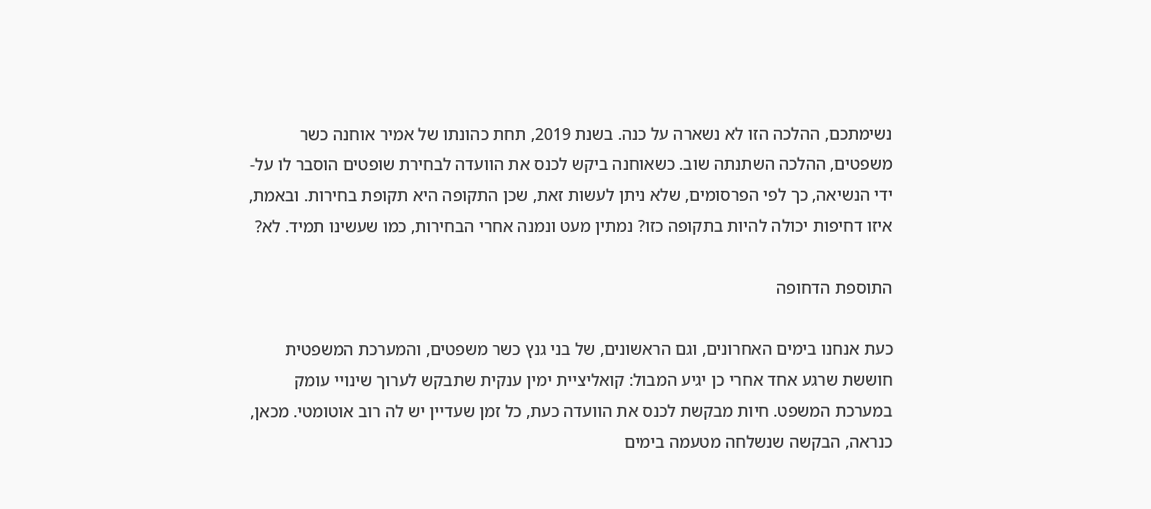נשימתכם, ההלכה הזו לא נשארה על כנה. בשנת 2019, תחת כהונתו של אמיר אוחנה כשר משפטים, ההלכה השתנתה שוב. כשאוחנה ביקש לכנס את הוועדה לבחירת שופטים הוסבר לו על-ידי הנשיאה, כך לפי הפרסומים, שלא ניתן לעשות זאת, שכן התקופה היא תקופת בחירות. ובאמת, איזו דחיפות יכולה להיות בתקופה כזו? נמתין מעט ונמנה אחרי הבחירות, כמו שעשינו תמיד. לא?

התוספת הדחופה

כעת אנחנו בימים האחרונים, וגם הראשונים, של בני גנץ כשר משפטים, והמערכת המשפטית חוששת שרגע אחד אחרי כן יגיע המבול: קואליציית ימין ענקית שתבקש לערוך שינויי עומק במערכת המשפט. חיות מבקשת לכנס את הוועדה כעת, כל זמן שעדיין יש לה רוב אוטומטי. מכאן, כנראה, הבקשה שנשלחה מטעמה בימים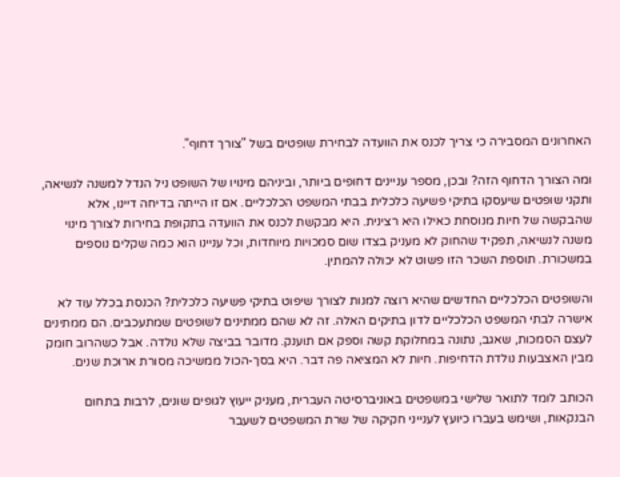האחרונים המסבירה כי צריך לכנס את הוועדה לבחירת שופטים בשל "צורך דחוף".

ומה הצורך הדחוף הזה? ובכן, מספר עניינים דחופים ביותר, וביניהם מינויו של השופט ניל הנדל למשנה לנשיאה, ותקני שופטים שיעסקו בתיקי פשיעה כלכלית בבתי המשפט הכלכליים. אם זו הייתה בדיחה דיינו, אלא שהבקשה של חיות מנוסחת כאילו היא רצינית. היא מבקשת לכנס את הוועדה בתקופת בחירות לצורך מינוי משנה לנשיאה, תפקיד שהחוק לא מעניק בצדו שום סמכויות מיוחדות, וכל עניינו הוא כמה שקלים נוספים במשכורת. תוספת השכר הזו פשוט לא יכולה להמתין.

והשופטים הכלכליים החדשים שהיא רוצה למנות לצורך שיפוט בתיקי פשיעה כלכלית? הכנסת בכלל עוד לא אישרה לבתי המשפט הכלכליים לדון בתיקים האלה. זה לא שהם ממתינים לשופטים שמתעכבים. הם ממתינים לעצם הסמכות, שאגב, נתונה במחלוקת קשה וספק אם תוענק. מדובר בביצה שלא נולדה. אבל כשהרוב חומק מבין האצבעות נולדת הדחיפות. חיות לא המציאה פה דבר. היא בסך-הכול ממשיכה מסורת ארוכת שנים.

הכותב לומד לתואר שלישי במשפטים באוניברסיטה העברית, מעניק ייעוץ לגופים שונים, לרבות בתחום הבנקאות, ושימש בעברו כיועץ לענייני חקיקה של שרת המשפטים לשעבר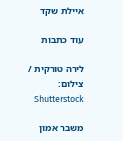איילת שקד

עוד כתבות

לירה טורקית / צילום: Shutterstock

משבר אמון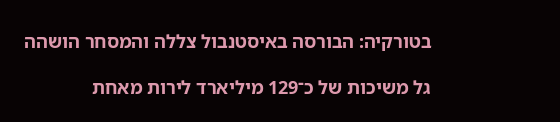בטורקיה: הבורסה באיסטנבול צללה והמסחר הושהה

גל משיכות של כ־129 מיליארד לירות מאחת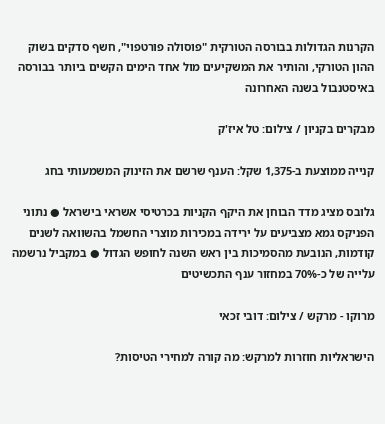הקרנות הגדולות בבורסה הטורקית "פוסולה פורטפוי", חשף סדקים בשוק ההון הטורקי, והותיר את המשקיעים מול אחד הימים הקשים ביותר בבורסה באיסטנבול בשנה האחרונה

מבקרים בקניון / צילום: טל איז'ק

קנייה ממוצעת ב-1,375 שקל: הענף שרשם את הזינוק המשמעותי בחג

גלובס מציג מדד הבוחן את היקף הקניות בכרטיסי אשראי בישראל ● נתוני הפניקס גמא מצביעים על ירידה במכירות מוצרי החשמל בהשוואה לשנים קודמות, הנובעת מהסמיכות בין ראש השנה לחופש הגדול ● במקביל נרשמה עלייה של כ-70% במחזור ענף התכשיטים

מרוקו - מרקש / צילום: דובי זכאי

הישראליות חוזרות למרקש: מה קורה למחירי הטיסות?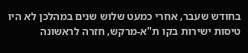בחודש שעבר, אחרי כמעט שלוש שנים במהלכן לא היו טיסות ישירות בקו ת"א-מרקש, חזרה לראשונה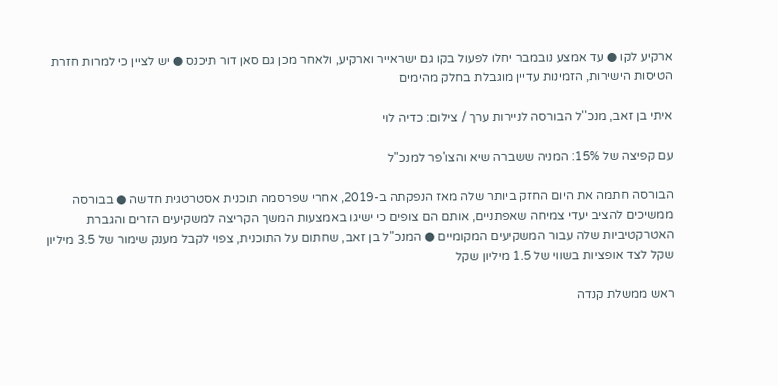ארקיע לקו ● עד אמצע נובמבר יחלו לפעול בקו גם ישראייר וארקיע, ולאחר מכן גם סאן דור תיכנס ● יש לציין כי למרות חזרת הטיסות הישירות, הזמינות עדיין מוגבלת בחלק מהימים

איתי בן זאב, מנכ''ל הבורסה לניירות ערך / צילום: כדיה לוי

עם קפיצה של 15%: המניה ששברה שיא והצו'פר למנכ"ל

הבורסה חתמה את היום החזק ביותר שלה מאז הנפקתה ב-2019, אחרי שפרסמה תוכנית אסטרטגית חדשה ● בבורסה ממשיכים להציב יעדי צמיחה שאפתניים, אותם הם צופים כי ישיגו באמצעות המשך הקריצה למשקיעים הזרים והגברת האטרקטיביות שלה עבור המשקיעים המקומיים ● המנכ"ל בן זאב, שחתום על התוכנית, צפוי לקבל מענק שימור של 3.5 מיליון שקל לצד אופציות בשווי של 1.5 מיליון שקל

ראש ממשלת קנדה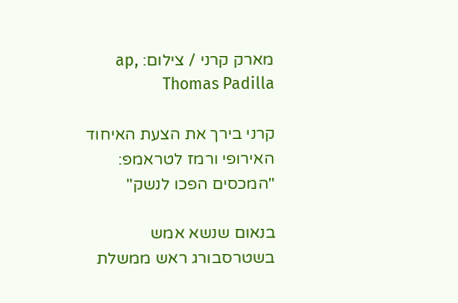מארק קרני / צילום: ap, Thomas Padilla

קרני בירך את הצעת האיחוד האירופי ורמז לטראמפ: "המכסים הפכו לנשק"

בנאום שנשא אמש בשטרסבורג ראש ממשלת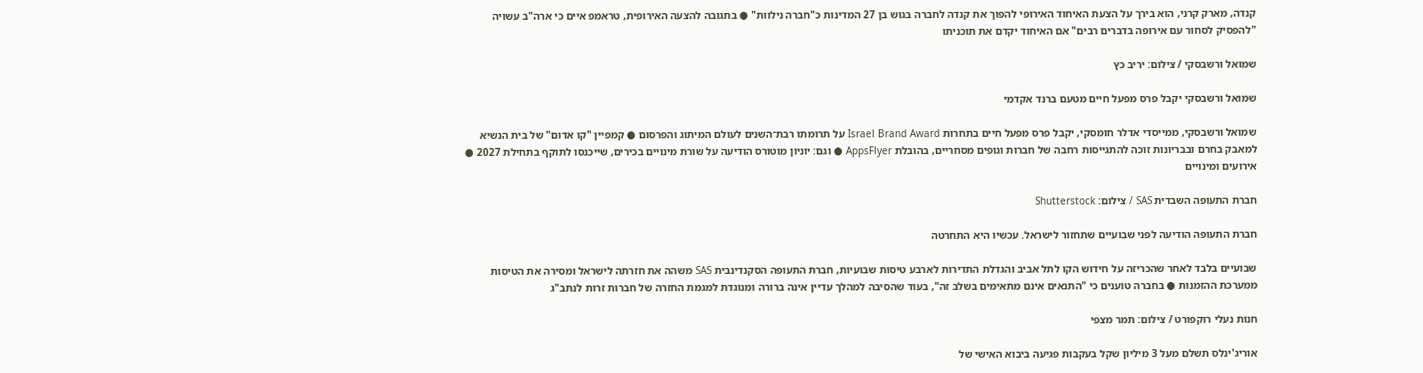קנדה, מארק קרני, הוא בירך על הצעת האיחוד האירופי להפוך את קנדה לחברה בגוש בן 27 המדינות כ"חברה נילוות" ● בתגובה להצעה האירופית, טראמפ איים כי ארה"ב עשויה "להפסיק לסחור עם אירופה בדברים רבים" אם האיחוד יקדם את תוכניתו

שמואל ורשבסקי / צילום: יריב כץ

שמואל ורשבסקי יקבל פרס מפעל חיים מטעם ברנד אקדמי

שמואל ורשבסקי, ממייסדי אדלר חומסקי, יקבל פרס מפעל חיים בתחרות Israel Brand Award על תרומתו רבת־השנים לעולם המיתוג והפרסום ● קמפיין "קו אדום" של בית הנשיא למאבק בחרם ובבריונות זוכה להתגייסות רחבה של חברות וגופים מסחריים, בהובלת AppsFlyer ● וגם: יוניון מוטורס הודיעה על שורת מינויים בכירים, שייכנסו לתוקף בתחילת 2027 ● אירועים ומינויים

חברת התעופה השבדית SAS / צילום: Shutterstock

חברת התעופה הודיעה לפני שבועיים שתחזור לישראל. עכשיו היא התחרטה

שבועיים בלבד לאחר שהכריזה על חידוש הקו לתל אביב והגדלת התדירות לארבע טיסות שבועיות, חברת התעופה הסקנדינבית SAS משהה את חזרתה לישראל ומסירה את הטיסות ממערכת ההזמנות ● בחברה טוענים כי "התנאים אינם מתאימים בשלב זה", בעוד שהסיבה למהלך עדיין אינה ברורה ומנוגדת למגמת החזרה של חברות זרות לנתב"ג

חנות נעלי רוקפורט / צילום: תמר מצפי

אוריג'ינלס תשלם מעל 3 מיליון שקל בעקבות פגיעה ביבוא האישי של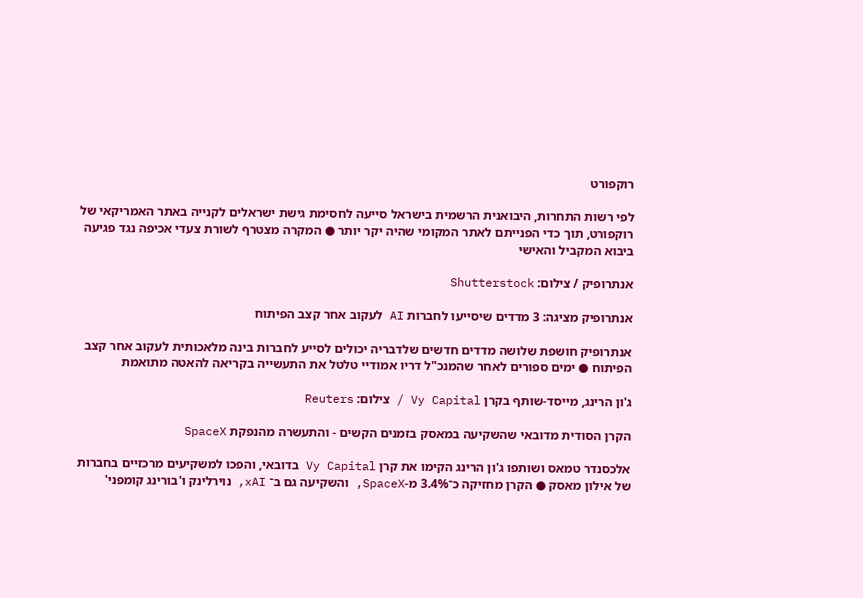רוקפורט

לפי רשות התחרות, היבואנית הרשמית בישראל סייעה לחסימת גישת ישראלים לקנייה באתר האמריקאי של רוקפורט, תוך כדי הפנייתם לאתר המקומי שהיה יקר יותר ● המקרה מצטרף לשורת צעדי אכיפה נגד פגיעה ביבוא המקביל והאישי

אנתרופיק / צילום: Shutterstock

אנתרופיק מציגה: 3 מדדים שיסייעו לחברות AI לעקוב אחר קצב הפיתוח

אנתרופיק חושפת שלושה מדדים חדשים שלדבריה יכולים לסייע לחברות בינה מלאכותית לעקוב אחר קצב הפיתוח ● ימים ספורים לאחר שהמנכ"ל דריו אמודיי טלטל את התעשייה בקריאה להאטה מתואמת

ג'ון הרינג, מייסד-שותף בקרן Vy Capital / צילום: Reuters

הקרן הסודית מדובאי שהשקיעה במאסק בזמנים הקשים - והתעשרה מהנפקת SpaceX

אלכסנדר טמאס ושותפו ג'ון הרינג הקימו את קרן Vy Capital בדובאי, והפכו למשקיעים מרכזיים בחברות של אילון מאסק ● הקרן מחזיקה כ־3.4% מ-SpaceX, והשקיעה גם ב־ xAI, נוירלינק ו'בורינג קומפני'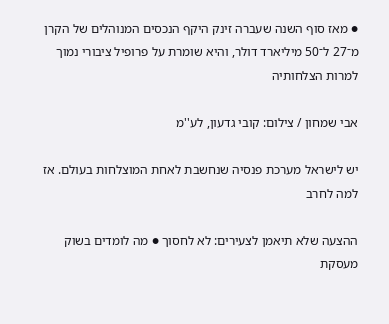● מאז סוף השנה שעברה זינק היקף הנכסים המנוהלים של הקרן מ־27 ל־50 מיליארד דולר, והיא שומרת על פרופיל ציבורי נמוך למרות הצלחותיה

אבי שמחון / צילום: קובי גדעון, לע''מ

יש לישראל מערכת פנסיה שנחשבת לאחת המוצלחות בעולם. אז למה לחרב

ההצעה שלא תיאמן לצעירים: לא לחסוך ● מה לומדים בשוק מעסקת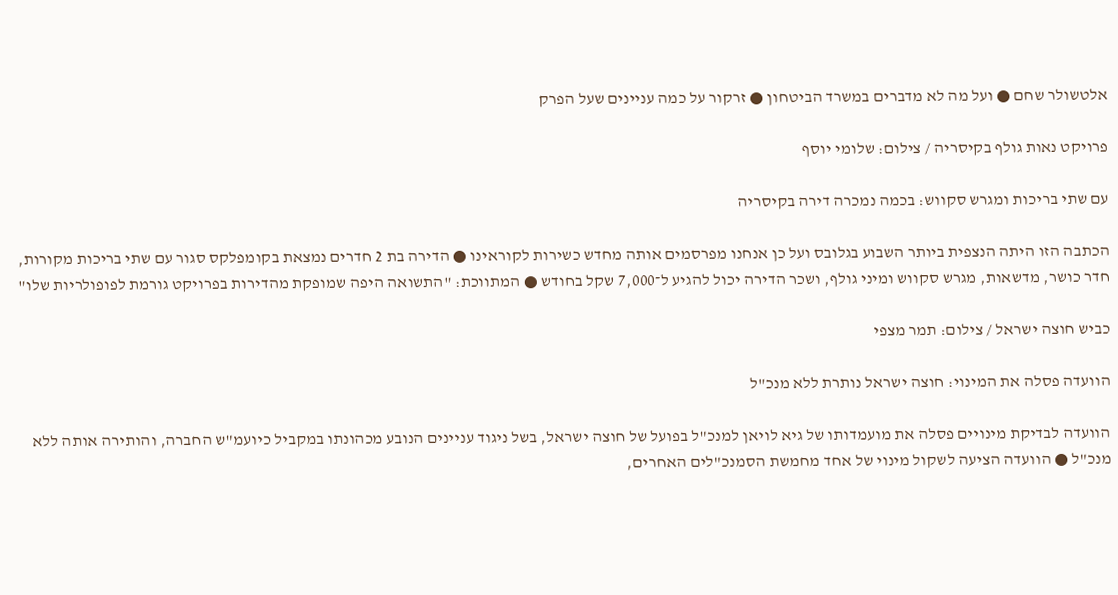אלטשולר שחם ● ועל מה לא מדברים במשרד הביטחון ● זרקור על כמה עניינים שעל הפרק

פרויקט נאות גולף בקיסריה / צילום: שלומי יוסף

עם שתי בריכות ומגרש סקווש: בכמה נמכרה דירה בקיסריה

הכתבה הזו היתה הנצפית ביותר השבוע בגלובס ועל כן אנחנו מפרסמים אותה מחדש כשירות לקוראינו ● הדירה בת 2 חדרים נמצאת בקומפלקס סגור עם שתי בריכות מקורות, חדר כושר, מדשאות, מגרש סקווש ומיני גולף, ושכר הדירה יכול להגיע ל־7,000 שקל בחודש ● המתווכת: "התשואה היפה שמופקת מהדירות בפרויקט גורמת לפופולריות שלו"

כביש חוצה ישראל / צילום: תמר מצפי

הוועדה פסלה את המינוי: חוצה ישראל נותרת ללא מנכ"ל

הוועדה לבדיקת מינויים פסלה את מועמדותו של גיא לויאן למנכ"ל בפועל של חוצה ישראל, בשל ניגוד עניינים הנובע מכהונתו במקביל כיועמ"ש החברה, והותירה אותה ללא מנכ"ל ● הוועדה הציעה לשקול מינוי של אחד מחמשת הסמנכ"לים האחרים,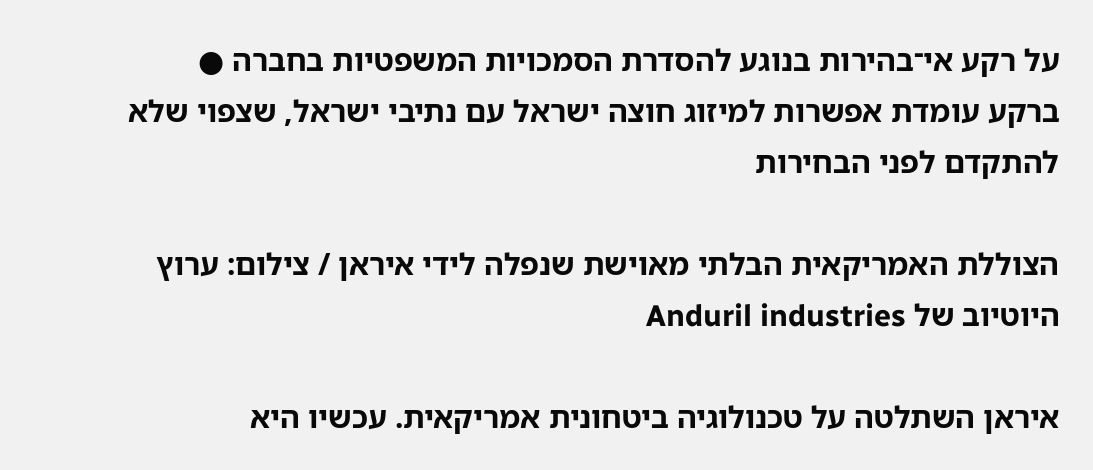על רקע אי־בהירות בנוגע להסדרת הסמכויות המשפטיות בחברה ● ברקע עומדת אפשרות למיזוג חוצה ישראל עם נתיבי ישראל, שצפוי שלא להתקדם לפני הבחירות

הצוללת האמריקאית הבלתי מאוישת שנפלה לידי איראן / צילום: ערוץ היוטיוב של Anduril industries

איראן השתלטה על טכנולוגיה ביטחונית אמריקאית. עכשיו היא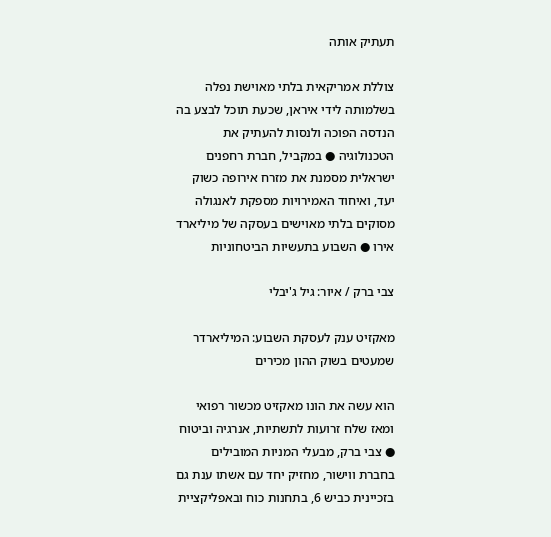תעתיק אותה

צוללת אמריקאית בלתי מאוישת נפלה בשלמותה לידי איראן, שכעת תוכל לבצע בה הנדסה הפוכה ולנסות להעתיק את הטכנולוגיה ● במקביל, חברת רחפנים ישראלית מסמנת את מזרח אירופה כשוק יעד, ואיחוד האמירויות מספקת לאנגולה מסוקים בלתי מאוישים בעסקה של מיליארד אירו ● השבוע בתעשיות הביטחוניות

צבי ברק / איור: גיל ג'יבלי

מאקזיט ענק לעסקת השבוע: המיליארדר שמעטים בשוק ההון מכירים

הוא עשה את הונו מאקזיט מכשור רפואי ומאז שלח זרועות לתשתיות, אנרגיה וביטוח ● צבי ברק, מבעלי המניות המובילים בחברת ווישור, מחזיק יחד עם אשתו ענת גם בזכיינית כביש 6, בתחנות כוח ובאפליקציית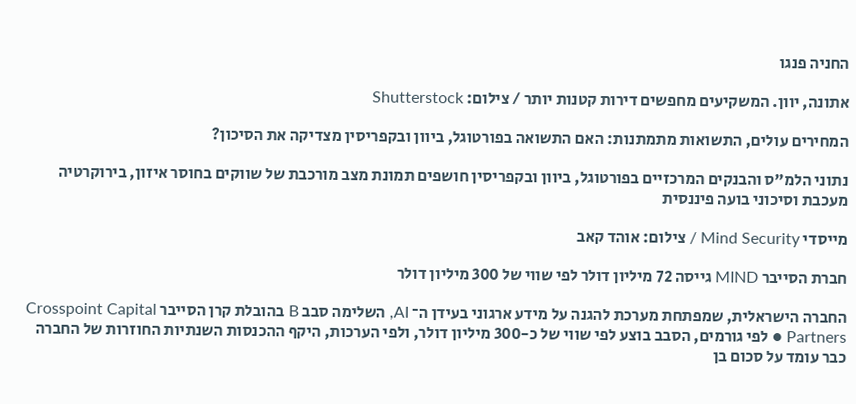החניה פנגו

אתונה, יוון. המשקיעים מחפשים דירות קטנות יותר / צילום: Shutterstock

המחירים עולים, התשואות מתמתנות: האם התשואה בפורטוגל, ביוון ובקפריסין מצדיקה את הסיכון?

נתוני הלמ"ס והבנקים המרכזיים בפורטוגל, ביוון ובקפריסין חושפים תמונת מצב מורכבת של שווקים בחוסר איזון, בירוקרטיה מעכבת וסיכוני בועה פיננסית

מייסדי Mind Security / צילום: אוהד קאב

חברת הסייבר MIND גייסה 72 מיליון דולר לפי שווי של 300 מיליון דולר

החברה הישראלית, שמפתחת מערכת להגנה על מידע ארגוני בעידן ה־ AI, השלימה סבב B בהובלת קרן הסייבר Crosspoint Capital Partners ● לפי גורמים, הסבב בוצע לפי שווי של כ-300 מיליון דולר, ולפי הערכות, היקף ההכנסות השנתיות החוזרות של החברה כבר עומד על סכום בן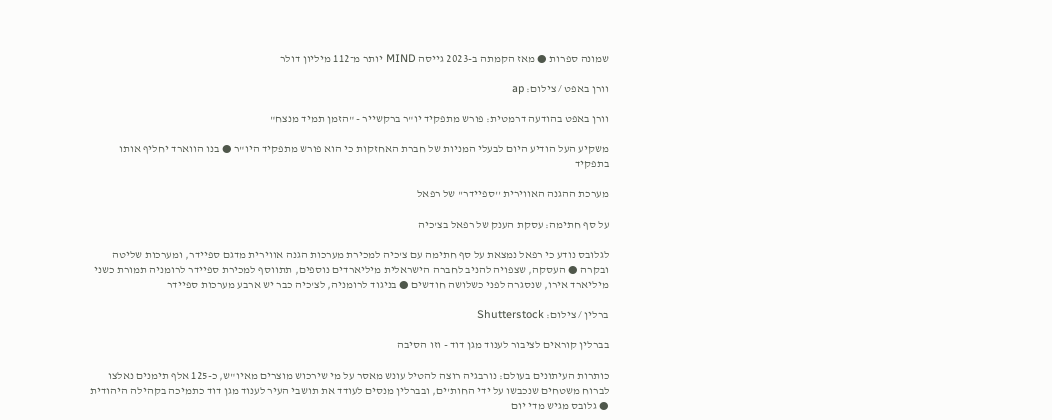שמונה ספרות ● מאז הקמתה ב-2023 גייסה MIND יותר מ־112 מיליון דולר

וורן באפט / צילום: ap

וורן באפט בהודעה דרמטית: פורש מתפקיד יו"ר ברקשייר - "הזמן תמיד מנצח"

משקיע העל הודיע היום לבעלי המניות של חברת האחזקות כי הוא פורש מתפקיד היו"ר ● בנו הווארד יחליף אותו בתפקיד

מערכת ההגנה האווירית ''ספיידר'' של רפאל

על סף חתימה: עסקת הענק של רפאל בצ'כיה

לגלובס נודע כי רפאל נמצאת על סף חתימה עם צ'כיה למכירת מערכות הגנה אווירית מדגם ספיידר, ומערכות שליטה ובקרה ● העסקה, שצפויה להניב לחברה הישראלית מיליארדים נוספים, תתווסף למכירת ספיידר לרומניה תמורת כשני מיליארד אירו, שנסגרה לפני כשלושה חודשים ● בניגוד לרומניה, לצ'כיה כבר יש ארבע מערכות ספיידר

ברלין / צילום: Shutterstock

בברלין קוראים לציבור לענוד מגן דוד - וזו הסיבה

כותרות העיתונים בעולם: נורבגיה רוצה להטיל עונש מאסר על מי שירכוש מוצרים מאיו"ש, כ-125 אלף תימנים נאלצו לברוח משטחים שנכבשו על ידי החות'ים, ובברלין מנסים לעודד את תושבי העיר לענוד מגן דוד כתמיכה בקהילה היהודית ● גלובס מגיש מדי יום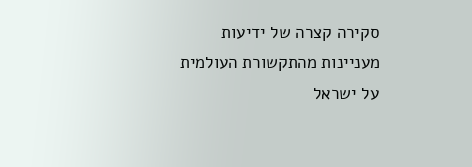סקירה קצרה של ידיעות מעניינות מהתקשורת העולמית על ישראל